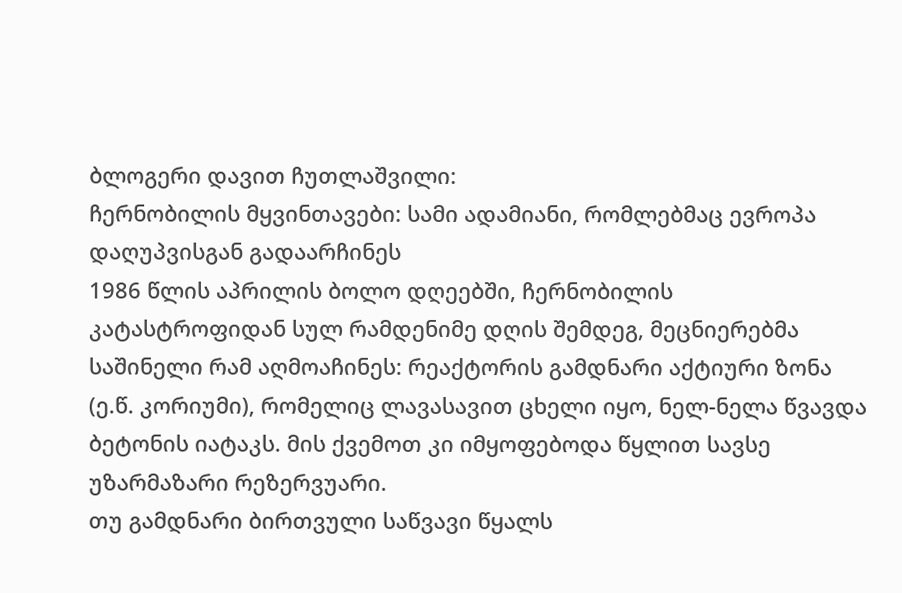ბლოგერი დავით ჩუთლაშვილი:
ჩერნობილის მყვინთავები: სამი ადამიანი, რომლებმაც ევროპა დაღუპვისგან გადაარჩინეს
1986 წლის აპრილის ბოლო დღეებში, ჩერნობილის კატასტროფიდან სულ რამდენიმე დღის შემდეგ, მეცნიერებმა საშინელი რამ აღმოაჩინეს: რეაქტორის გამდნარი აქტიური ზონა (ე.წ. კორიუმი), რომელიც ლავასავით ცხელი იყო, ნელ-ნელა წვავდა ბეტონის იატაკს. მის ქვემოთ კი იმყოფებოდა წყლით სავსე უზარმაზარი რეზერვუარი.
თუ გამდნარი ბირთვული საწვავი წყალს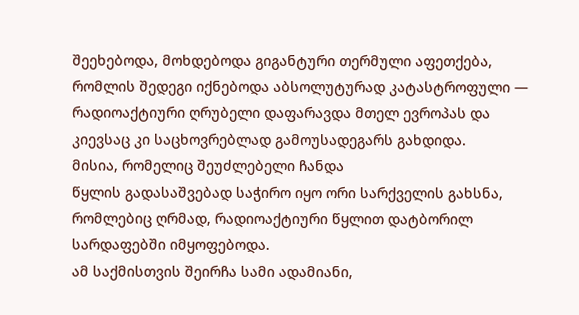შეეხებოდა, მოხდებოდა გიგანტური თერმული აფეთქება, რომლის შედეგი იქნებოდა აბსოლუტურად კატასტროფული — რადიოაქტიური ღრუბელი დაფარავდა მთელ ევროპას და კიევსაც კი საცხოვრებლად გამოუსადეგარს გახდიდა.
მისია, რომელიც შეუძლებელი ჩანდა
წყლის გადასაშვებად საჭირო იყო ორი სარქველის გახსნა, რომლებიც ღრმად, რადიოაქტიური წყლით დატბორილ სარდაფებში იმყოფებოდა.
ამ საქმისთვის შეირჩა სამი ადამიანი,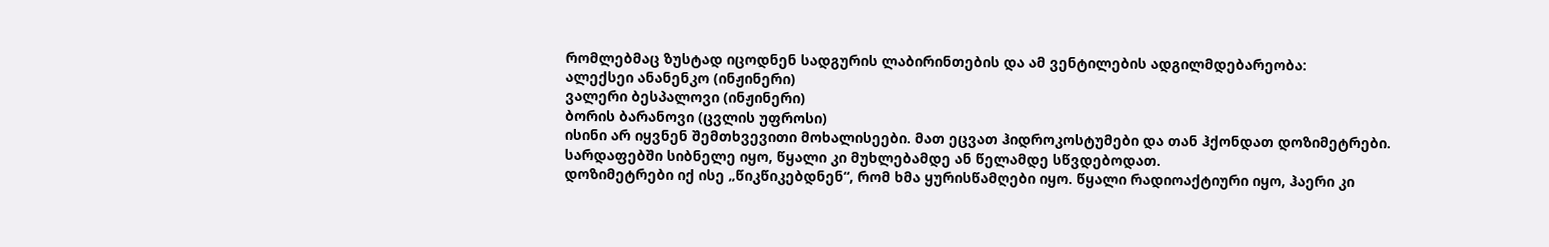რომლებმაც ზუსტად იცოდნენ სადგურის ლაბირინთების და ამ ვენტილების ადგილმდებარეობა:
ალექსეი ანანენკო (ინჟინერი)
ვალერი ბესპალოვი (ინჟინერი)
ბორის ბარანოვი (ცვლის უფროსი)
ისინი არ იყვნენ შემთხვევითი მოხალისეები. მათ ეცვათ ჰიდროკოსტუმები და თან ჰქონდათ დოზიმეტრები. სარდაფებში სიბნელე იყო, წყალი კი მუხლებამდე ან წელამდე სწვდებოდათ.
დოზიმეტრები იქ ისე „წიკწიკებდნენ“, რომ ხმა ყურისწამღები იყო. წყალი რადიოაქტიური იყო, ჰაერი კი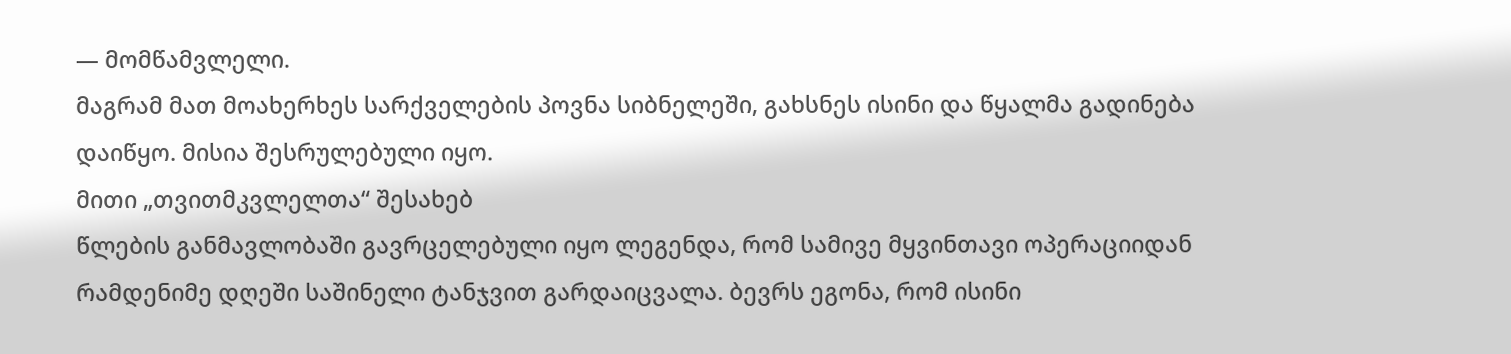— მომწამვლელი.
მაგრამ მათ მოახერხეს სარქველების პოვნა სიბნელეში, გახსნეს ისინი და წყალმა გადინება დაიწყო. მისია შესრულებული იყო.
მითი „თვითმკვლელთა“ შესახებ
წლების განმავლობაში გავრცელებული იყო ლეგენდა, რომ სამივე მყვინთავი ოპერაციიდან რამდენიმე დღეში საშინელი ტანჯვით გარდაიცვალა. ბევრს ეგონა, რომ ისინი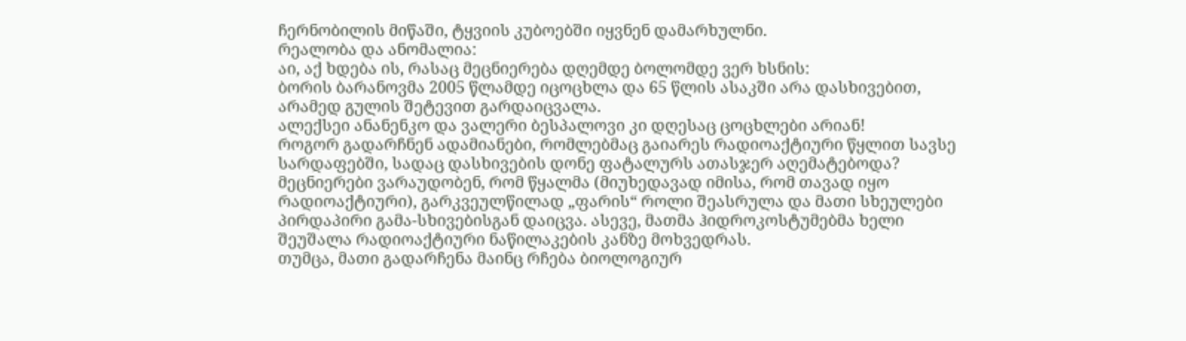ჩერნობილის მიწაში, ტყვიის კუბოებში იყვნენ დამარხულნი.
რეალობა და ანომალია:
აი, აქ ხდება ის, რასაც მეცნიერება დღემდე ბოლომდე ვერ ხსნის:
ბორის ბარანოვმა 2005 წლამდე იცოცხლა და 65 წლის ასაკში არა დასხივებით, არამედ გულის შეტევით გარდაიცვალა.
ალექსეი ანანენკო და ვალერი ბესპალოვი კი დღესაც ცოცხლები არიან!
როგორ გადარჩნენ ადამიანები, რომლებმაც გაიარეს რადიოაქტიური წყლით სავსე სარდაფებში, სადაც დასხივების დონე ფატალურს ათასჯერ აღემატებოდა?
მეცნიერები ვარაუდობენ, რომ წყალმა (მიუხედავად იმისა, რომ თავად იყო რადიოაქტიური), გარკვეულწილად „ფარის“ როლი შეასრულა და მათი სხეულები პირდაპირი გამა-სხივებისგან დაიცვა. ასევე, მათმა ჰიდროკოსტუმებმა ხელი შეუშალა რადიოაქტიური ნაწილაკების კანზე მოხვედრას.
თუმცა, მათი გადარჩენა მაინც რჩება ბიოლოგიურ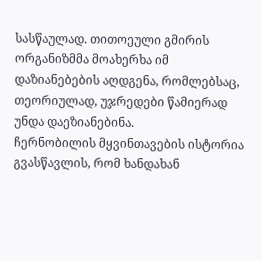სასწაულად. თითოეული გმირის ორგანიზმმა მოახერხა იმ დაზიანებების აღდგენა, რომლებსაც, თეორიულად, უჯრედები წამიერად უნდა დაეზიანებინა.
ჩერნობილის მყვინთავების ისტორია გვასწავლის, რომ ხანდახან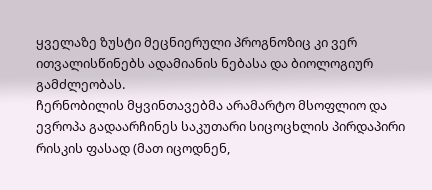ყველაზე ზუსტი მეცნიერული პროგნოზიც კი ვერ ითვალისწინებს ადამიანის ნებასა და ბიოლოგიურ გამძლეობას.
ჩერნობილის მყვინთავებმა არამარტო მსოფლიო და ევროპა გადაარჩინეს საკუთარი სიცოცხლის პირდაპირი რისკის ფასად (მათ იცოდნენ,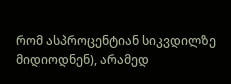რომ ასპროცენტიან სიკვდილზე მიდიოდნენ), არამედ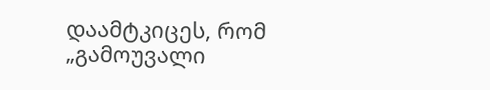დაამტკიცეს, რომ „გამოუვალი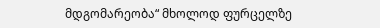მდგომარეობა“ მხოლოდ ფურცელზე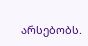არსებობს.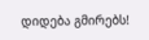დიდება გმირებს!